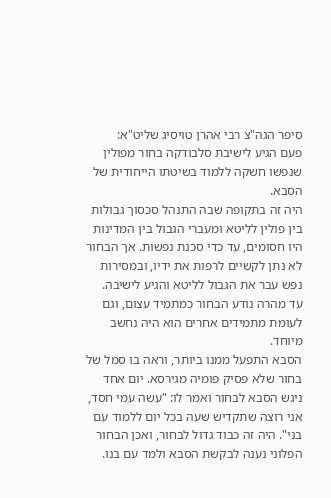סיפר הגה"צ רבי אהרן טויסיג שליט"א:
פעם הגיע לישיבת סלבודקה בחור מפולין שנפשו חשקה ללמוד בשיטתו הייחודית של הסבא.
היה זה בתקופה שבה התנהל סכסוך גבולות בין פולין לליטא ומעברי הגבול בין המדינות היו חסומים, עד כדי סכנת נפשות. אך הבחור לא נתן לקשיים לרפות את ידיו, ובמסירות נפש עבר את הגבול לליטא והגיע לישיבה. עד מהרה נודע הבחור כמתמיד עצום, וגם לעומת מתמידים אחרים הוא היה נחשב מיוחד.
הסבא התפעל ממנו ביותר, וראה בו סמל של בחור שלא פסיק פומיה מגירסא. יום אחד ניגש הסבא לבחור ואמר לו: "עשה עמי חסד, אני רוצה שתקדיש שעה בכל יום ללמוד עם בני". היה זה כבוד גדול לבחור, ואכן הבחור הפלוני נענה לבקשת הסבא ולמד עם בנו.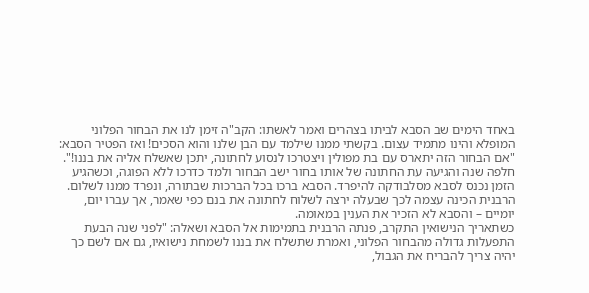באחד הימים שב הסבא לביתו בצהרים ואמר לאשתו: הקב"ה זימן לנו את הבחור הפלוני המופלא והינו מתמיד עצום. בקשתי ממנו שילמד עם הבן שלנו והוא הסכים! ואז הפטיר הסבא: "אם הבחור הזה יתארס עם בת מפולין ויצטרכו לנסוע לחתונה, יתכן שאשלח אליה את בננו!".
חלפה שנה והגיעה עת החתונה של אותו בחור ישב הבחור ולמד כדרכו ללא הפוגה, וכשהגיע הזמן נכנס לסבא מסלבודקה להיפרד. הסבא ברכו בכל הברכות שבתורה, ונפרד ממנו לשלום.
הרבנית הכינה עצמה לכך שבעלה ירצה לשלוח לחתונה את בנם כפי שאמר, אך עברו יום, יומיים – והסבא לא הזכיר את הענין במאומה.
כשתאריך הנישואין התקרב, פנתה הרבנית בתמימות אל הסבא ושאלה: "לפני שנה הבעת התפעלות גדולה מהבחור הפלוני, ואמרת שתשלח את בננו לשמחת נישואיו, גם אם לשם כך יהיה צריך להבריח את הגבול,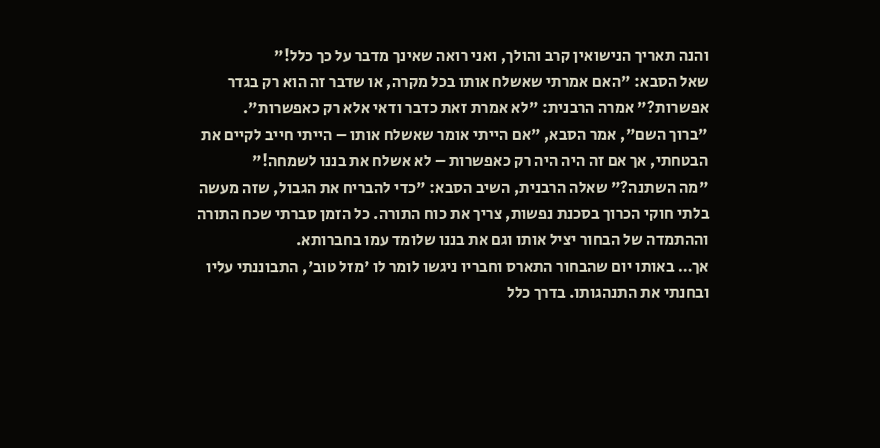והנה תאריך הנישואין קרב והולך, ואני רואה שאינך מדבר על כך כלל!"
שאל הסבא: "האם אמרתי שאשלח אותו בכל מקרה, או שדבר זה הוא רק בגדר אפשרות?" אמרה הרבנית: "לא אמרת זאת כדבר ודאי אלא רק כאפשרות".
"ברוך השם", אמר הסבא, "אם הייתי אומר שאשלח אותו – הייתי חייב לקיים את הבטחתי, אך אם זה היה היה רק כאפשרות – לא אשלח את בננו לשמחה!"
"מה השתנה?" שאלה הרבנית, השיב הסבא: "כדי להבריח את הגבול, שזה מעשה בלתי חוקי הכרוך בסכנת נפשות, צריך את כוח התורה. כל הזמן סברתי שכח התורה וההתמדה של הבחור יציל אותו וגם את בננו שלומד עמו בחברותא.
אך… באותו יום שהבחור התארס וחבריו ניגשו לומר לו 'מזל טוב', התבוננתי עליו ובחנתי את התנהגותו. בדרך כלל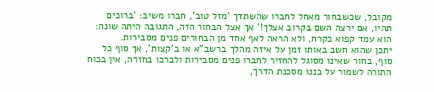מקובל, שכשבחור מאחל לחברו שהשתדך 'מזל טוב', חברו משיב: 'ברוכים תהיו, אם ירצה השם בקרוב אצלך!' אך אצל הבחור הזה, התגובה היתה שונה: הוא עמד קפוא כקרח, ולא הראה לאף אחד מן הבחורים פנים מסבירות.
יתכן שהוא חשב באותו זמן על איזה מהלך ברשב"א או ב'קצות', אך סוף כל סוף, בחור שאינו מסוגל להחזיר לחברו פנים מסבירות ולברכו בחזרה, אין בכוח התורה לשמור על בננו מסכנת הדרך,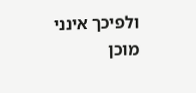ולפיכך אינני מוכן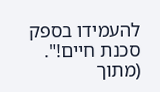להעמידו בספק סכנת חיים!".
(מתוך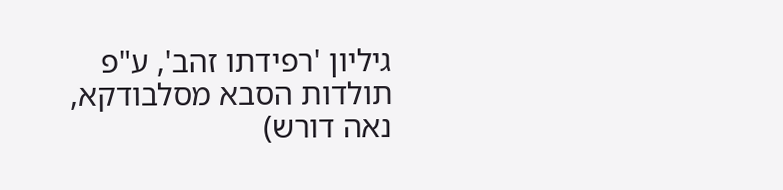גיליון 'רפידתו זהב', ע"פ תולדות הסבא מסלבודקא, נאה דורש)